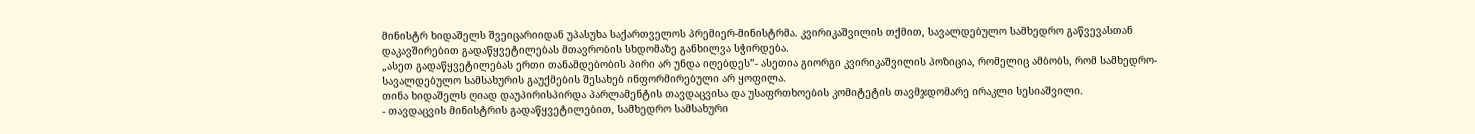მინისტრ ხიდაშელს შვეიცარიიდან უპასუხა საქართველოს პრემიერ-მინისტრმა. კვირიკაშვილის თქმით, სავალდებულო სამხედრო გაწვევასთან დაკავშირებით გადაწყვეტილებას მთავრობის სხდომაზე განხილვა სჭირდება.
„ასეთ გადაწყვეტილებას ერთი თანამდებობის პირი არ უნდა იღებდეს”- ასეთია გიორგი კვირიკაშვილის პოზიცია, რომელიც ამბობს, რომ სამხედრო-სავალდებულო სამსახურის გაუქმების შესახებ ინფორმირებული არ ყოფილა.
თინა ხიდაშელს ღიად დაუპირისპირდა პარლამენტის თავდაცვისა და უსაფრთხოების კომიტეტის თავმჯდომარე ირაკლი სესიაშვილი.
- თავდაცვის მინისტრის გადაწყვეტილებით, სამხედრო სამსახური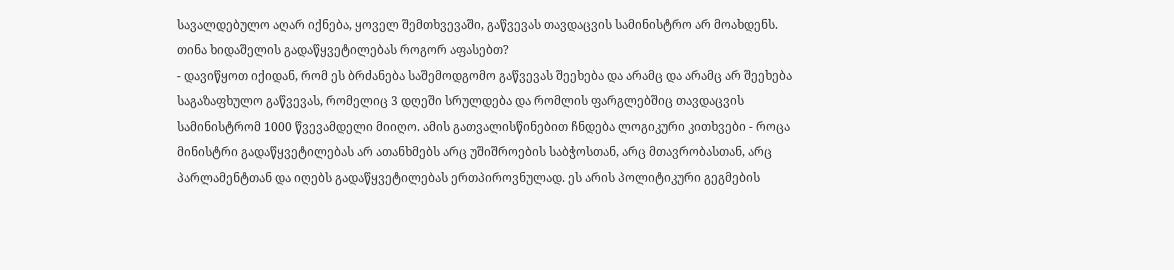სავალდებულო აღარ იქნება, ყოველ შემთხვევაში, გაწვევას თავდაცვის სამინისტრო არ მოახდენს. თინა ხიდაშელის გადაწყვეტილებას როგორ აფასებთ?
- დავიწყოთ იქიდან, რომ ეს ბრძანება საშემოდგომო გაწვევას შეეხება და არამც და არამც არ შეეხება საგაზაფხულო გაწვევას, რომელიც 3 დღეში სრულდება და რომლის ფარგლებშიც თავდაცვის სამინისტრომ 1000 წვევამდელი მიიღო. ამის გათვალისწინებით ჩნდება ლოგიკური კითხვები - როცა მინისტრი გადაწყვეტილებას არ ათანხმებს არც უშიშროების საბჭოსთან, არც მთავრობასთან, არც პარლამენტთან და იღებს გადაწყვეტილებას ერთპიროვნულად. ეს არის პოლიტიკური გეგმების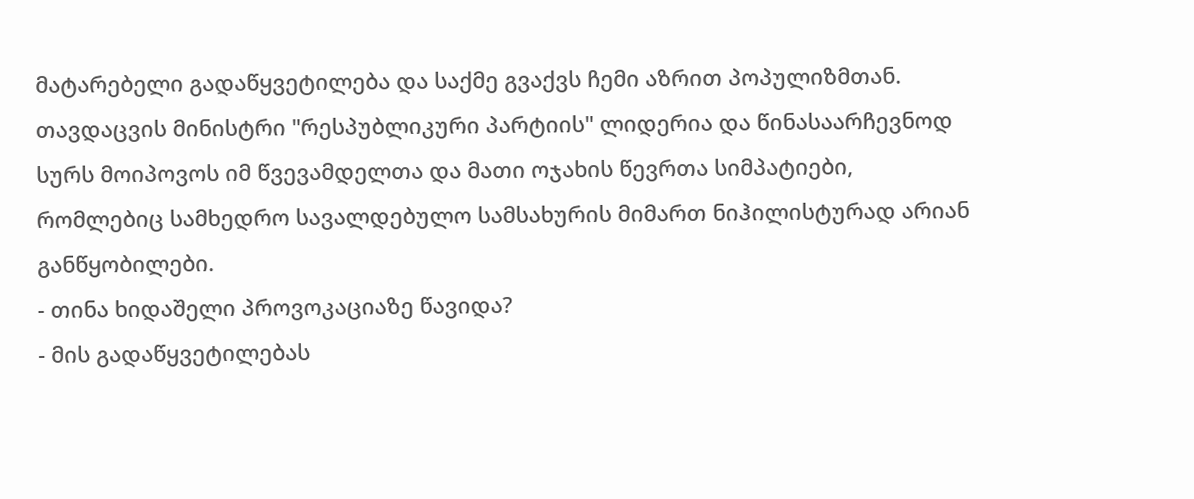მატარებელი გადაწყვეტილება და საქმე გვაქვს ჩემი აზრით პოპულიზმთან. თავდაცვის მინისტრი "რესპუბლიკური პარტიის" ლიდერია და წინასაარჩევნოდ სურს მოიპოვოს იმ წვევამდელთა და მათი ოჯახის წევრთა სიმპატიები, რომლებიც სამხედრო სავალდებულო სამსახურის მიმართ ნიჰილისტურად არიან განწყობილები.
- თინა ხიდაშელი პროვოკაციაზე წავიდა?
- მის გადაწყვეტილებას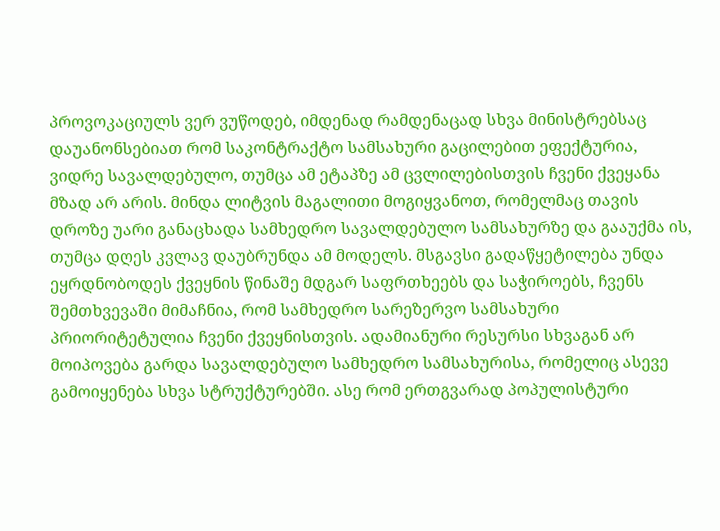პროვოკაციულს ვერ ვუწოდებ, იმდენად რამდენაცად სხვა მინისტრებსაც დაუანონსებიათ რომ საკონტრაქტო სამსახური გაცილებით ეფექტურია, ვიდრე სავალდებულო, თუმცა ამ ეტაპზე ამ ცვლილებისთვის ჩვენი ქვეყანა მზად არ არის. მინდა ლიტვის მაგალითი მოგიყვანოთ, რომელმაც თავის დროზე უარი განაცხადა სამხედრო სავალდებულო სამსახურზე და გააუქმა ის, თუმცა დღეს კვლავ დაუბრუნდა ამ მოდელს. მსგავსი გადაწყეტილება უნდა ეყრდნობოდეს ქვეყნის წინაშე მდგარ საფრთხეებს და საჭიროებს, ჩვენს შემთხვევაში მიმაჩნია, რომ სამხედრო სარეზერვო სამსახური პრიორიტეტულია ჩვენი ქვეყნისთვის. ადამიანური რესურსი სხვაგან არ მოიპოვება გარდა სავალდებულო სამხედრო სამსახურისა, რომელიც ასევე გამოიყენება სხვა სტრუქტურებში. ასე რომ ერთგვარად პოპულისტური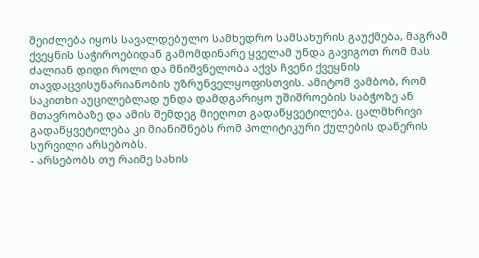შეიძლება იყოს სავალდებულო სამხედრო სამსახურის გაუქმება, მაგრამ ქვეყნის საჭიროებიდან გამომდინარე ყველამ უნდა გავიგოთ რომ მას ძალიან დიდი როლი და მნიშვნელობა აქვს ჩვენი ქვეყნის თავდაცვისუნარიანობის უზრუნველყოფისთვის. ამიტომ ვამბობ, რომ საკითხი აუცილებლად უნდა დამდგარიყო უშიშროების საბჭოზე ან მთავრობაზე და ამის შემდეგ მიეღოთ გადაწყვეტილება. ცალმხრივი გადაწყვეტილება კი მიანიშნებს რომ პოლიტიკური ქულების დაწერის სურვილი არსებობს.
- არსებობს თუ რაიმე სახის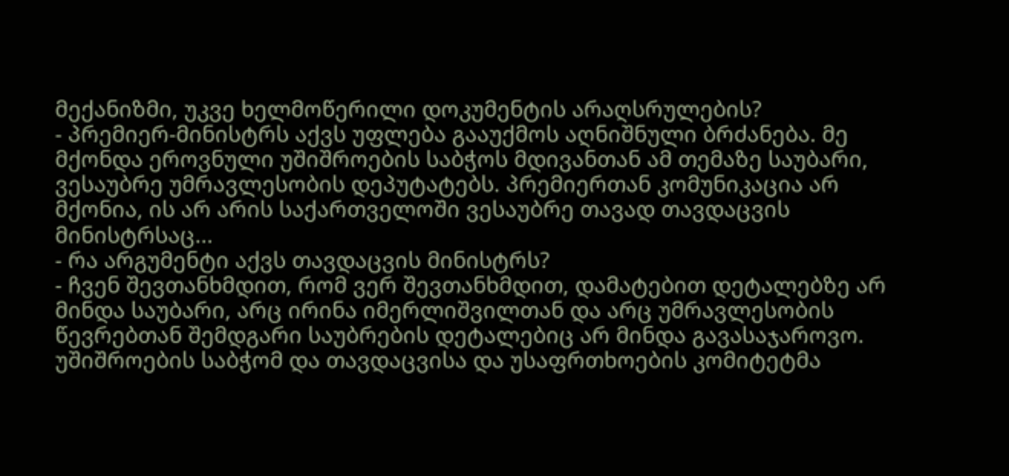მექანიზმი, უკვე ხელმოწერილი დოკუმენტის არაღსრულების?
- პრემიერ-მინისტრს აქვს უფლება გააუქმოს აღნიშნული ბრძანება. მე მქონდა ეროვნული უშიშროების საბჭოს მდივანთან ამ თემაზე საუბარი, ვესაუბრე უმრავლესობის დეპუტატებს. პრემიერთან კომუნიკაცია არ მქონია, ის არ არის საქართველოში ვესაუბრე თავად თავდაცვის მინისტრსაც...
- რა არგუმენტი აქვს თავდაცვის მინისტრს?
- ჩვენ შევთანხმდით, რომ ვერ შევთანხმდით, დამატებით დეტალებზე არ მინდა საუბარი, არც ირინა იმერლიშვილთან და არც უმრავლესობის წევრებთან შემდგარი საუბრების დეტალებიც არ მინდა გავასაჯაროვო. უშიშროების საბჭომ და თავდაცვისა და უსაფრთხოების კომიტეტმა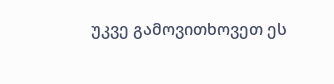უკვე გამოვითხოვეთ ეს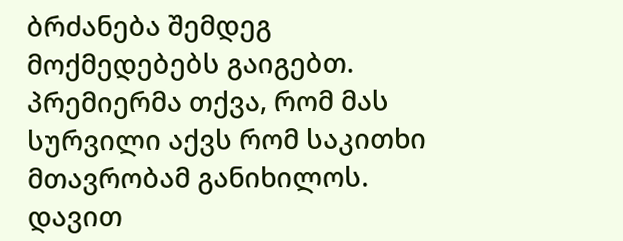ბრძანება შემდეგ მოქმედებებს გაიგებთ. პრემიერმა თქვა, რომ მას სურვილი აქვს რომ საკითხი მთავრობამ განიხილოს.
დავით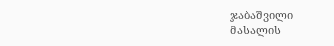ჯაბაშვილი
მასალის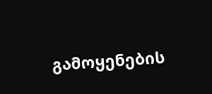გამოყენების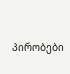პირობები